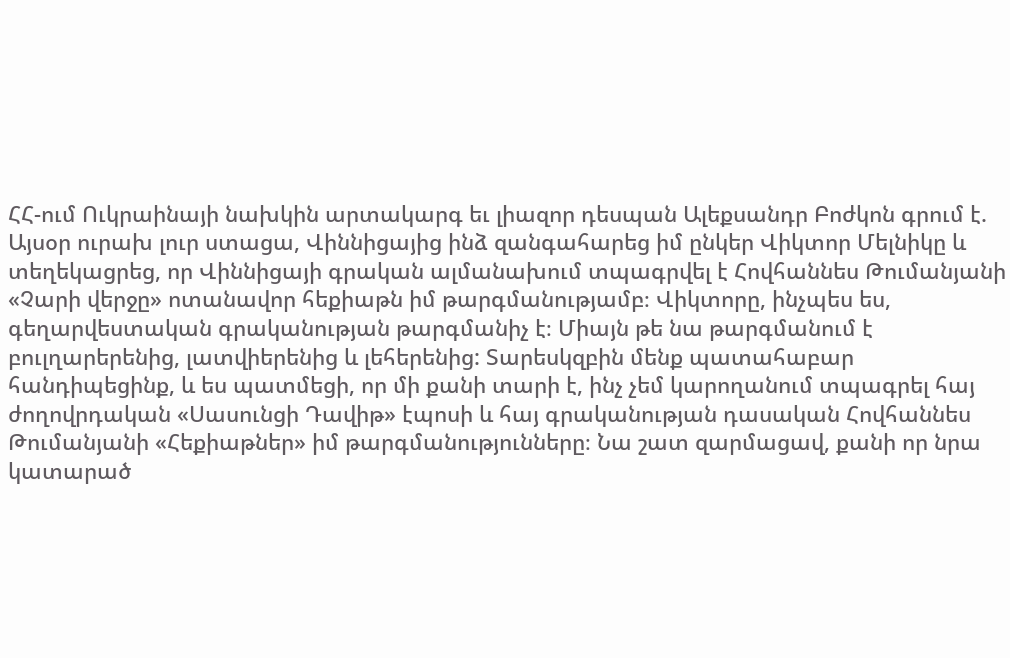ՀՀ-ում Ուկրաինայի նախկին արտակարգ եւ լիազոր դեսպան Ալեքսանդր Բոժկոն գրում է.
Այսօր ուրախ լուր ստացա, Վիննիցայից ինձ զանգահարեց իմ ընկեր Վիկտոր Մելնիկը և տեղեկացրեց, որ Վիննիցայի գրական ալմանախում տպագրվել է Հովհաննես Թումանյանի «Չարի վերջը» ոտանավոր հեքիաթն իմ թարգմանությամբ։ Վիկտորը, ինչպես ես, գեղարվեստական գրականության թարգմանիչ է։ Միայն թե նա թարգմանում է բուլղարերենից, լատվիերենից և լեհերենից: Տարեսկզբին մենք պատահաբար հանդիպեցինք, և ես պատմեցի, որ մի քանի տարի է, ինչ չեմ կարողանում տպագրել հայ ժողովրդական «Սասունցի Դավիթ» էպոսի և հայ գրականության դասական Հովհաննես Թումանյանի «Հեքիաթներ» իմ թարգմանությունները։ Նա շատ զարմացավ, քանի որ նրա կատարած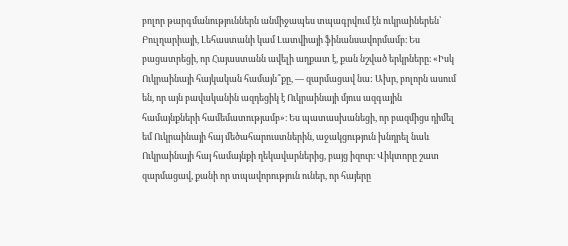բոլոր թարգմանություններն անմիջապես տպագրվում էն ուկրաիներեն՝ Բուլղարիայի, Լեհաստանի կամ Լատվիայի ֆինանսավորմամբ։ Ես բացատրեցի, որ Հայաստանն ավելի աղքատ է, քան նշված երկրները։ «Իսկ Ուկրաինայի հայկական համայն՞քը, — զարմացավ նա: Ախր, բոլորն ասում են, որ այն բավականին ազդեցիկ է Ուկրաինայի մյուս ազգային համայնքների համեմատությամբ»։ Ես պատասխանեցի, որ բազմիցս դիմել եմ Ուկրաինայի հայ մեծահարուստներին, աջակցություն խնդրել նաև Ուկրաինայի հայ համայնքի ղեկավարներից, բայց իզուր։ Վիկտորը շատ զարմացավ, քանի որ տպավորություն ուներ, որ հայերը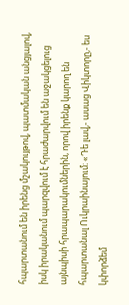հպարտանում են իրենց մշակույթով, պատմական անցյալով, իսկ իրականում պարզվում է հրաժարվում են աջակցելուց այնպիսի հրապարակումներին, որով իրենք կարող են հպարտանալ Ուկրաինայում։ «Դե լավ,- ասաց Վիկտորը,- ես կփորձեմ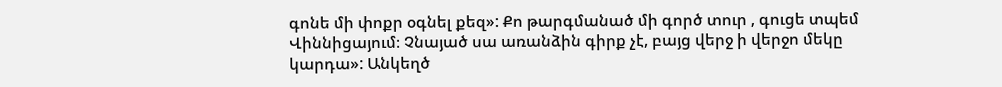գոնե մի փոքր օգնել քեզ»: Քո թարգմանած մի գործ տուր , գուցե տպեմ Վիննիցայում։ Չնայած սա առանձին գիրք չէ, բայց վերջ ի վերջո մեկը կարդա»: Անկեղծ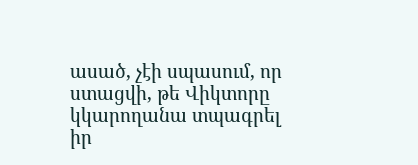ասած, չէի սպասում, որ ստացվի, թե Վիկտորը կկարողանա տպագրել իր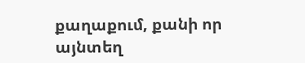քաղաքում, քանի որ այնտեղ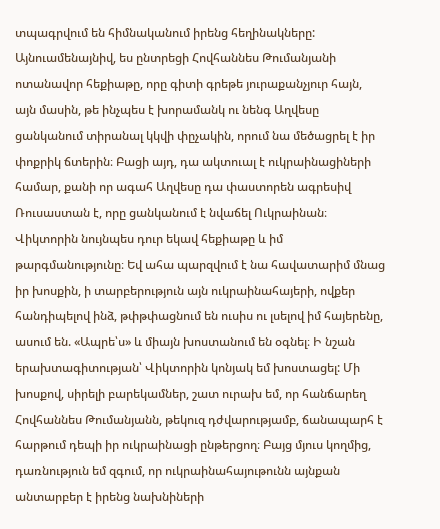տպագրվում են հիմնականում իրենց հեղինակները: Այնուամենայնիվ, ես ընտրեցի Հովհաննես Թումանյանի ոտանավոր հեքիաթը, որը գիտի գրեթե յուրաքանչյուր հայն, այն մասին, թե ինչպես է խորամանկ ու նենգ Աղվեսը ցանկանում տիրանալ կկվի փըչակին, որում նա մեծացրել է իր փոքրիկ ճտերին։ Բացի այդ, դա ակտուալ է ուկրաինացիների համար, քանի որ ագահ Աղվեսը դա փաստորեն ագրեսիվ Ռուսաստան է, որը ցանկանում է նվաճել Ուկրաինան։ Վիկտորին նույնպես դուր եկավ հեքիաթը և իմ թարգմանությունը։ Եվ ահա պարզվում է նա հավատարիմ մնաց իր խոսքին, ի տարբերություն այն ուկրաինահայերի, ովքեր հանդիպելով ինձ, թփթփացնում են ուսիս ու լսելով իմ հայերենը, ասում են. «Ապրե՝ս» և միայն խոստանում են օգնել։ Ի նշան երախտագիտության՝ Վիկտորին կոնյակ եմ խոստացել: Մի խոսքով, սիրելի բարեկամներ, շատ ուրախ եմ, որ հանճարեղ Հովհաննես Թումանյանն, թեկուզ դժվարությամբ, ճանապարհ է հարթում դեպի իր ուկրաինացի ընթերցող։ Բայց մյուս կողմից, դառնություն եմ զգում, որ ուկրաինահայութունն այնքան անտարբեր է իրենց նախնիների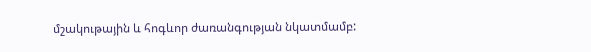մշակութային և հոգևոր ժառանգության նկատմամբ: